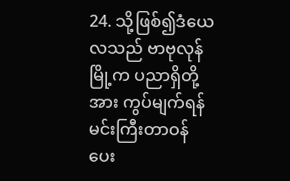24. သို့ဖြစ်၍ဒံယေလသည် ဗာဗုလုန်မြို့က ပညာရှိတို့အား ကွပ်မျက်ရန်မင်းကြီးတာဝန် ပေး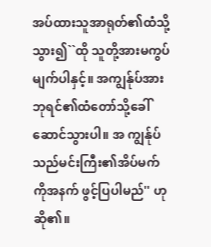အပ်ထားသူအာရုတ်၏ထံသို့သွား၍``ထို သူတို့အားမကွပ်မျက်ပါနှင့်။ အကျွန်ုပ်အား ဘုရင်၏ထံတော်သို့ခေါ်ဆောင်သွားပါ။ အ ကျွန်ုပ်သည်မင်းကြီး၏အိပ်မက်ကိုအနက် ဖွင့်ပြပါမည်'' ဟုဆို၏။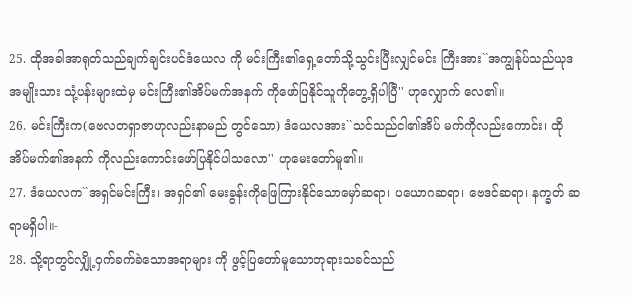25. ထိုအခါအာရုတ်သည်ချက်ချင်းပင်ဒံယေလ ကို မင်းကြီး၏ရှေ့တော်သို့သွင်းပြီးလျှင်မင်း ကြီးအား``အကျွန်ုပ်သည်ယုဒအမျိုးသား သုံ့ပန်းများထဲမှ မင်းကြီး၏အိပ်မက်အနက် ကိုဖော်ပြနိုင်သူကိုတွေ့ရှိပါပြီ'' ဟုလျှောက် လေ၏။
26. မင်းကြီးက(ဗေလတရှာဇာဟုလည်းနာမည် တွင်သော) ဒံယေလအား``သင်သည်ငါ၏အိပ် မက်ကိုလည်းကောင်း၊ ထိုအိပ်မက်၏အနက် ကိုလည်းကောင်းဖော်ပြနိုင်ပါသလော'' ဟုမေးတော်မူ၏။
27. ဒံယေလက``အရှင်မင်းကြီး၊ အရှင်၏ မေးခွန်းကိုဖြေကြားနိုင်သောမှော်ဆရာ၊ ပယောဂဆရာ၊ ဗေဒင်ဆရာ၊ နက္ခတ် ဆရာမရှိပါ။-
28. သို့ရာတွင်လျှို့ဝှက်ခက်ခဲသောအရာများ ကို ဖွင့်ပြတော်မူသောဘုရားသခင်သည်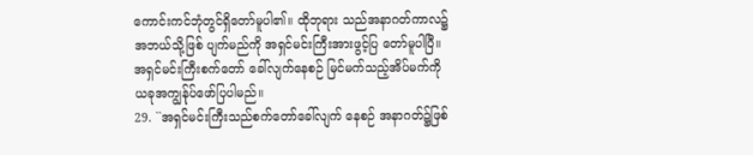ကောင်းကင်ဘုံတွင်ရှိတော်မူပါ၏။ ထိုဘုရား သည်အနာဂတ်ကာလ၌အဘယ်သို့ဖြစ် ပျက်မည်ကို အရှင်မင်းကြီးအားဖွင့်ပြ တော်မူပါပြီ။ အရှင်မင်းကြီးစက်တော် ခေါ်လျက်နေစဉ် မြင်မက်သည့်အိပ်မက်ကို ယခုအကျွန်ုပ်ဖော်ပြပါမည်။
29. ``အရှင်မင်းကြီးသည်စက်တော်ခေါ်လျက် နေစဉ် အနာဂတ်၌ဖြစ်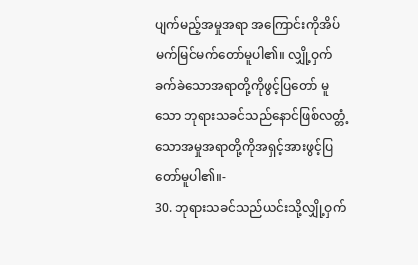ပျက်မည့်အမှုအရာ အကြောင်းကိုအိပ်မက်မြင်မက်တော်မူပါ၏။ လျှို့ဝှက်ခက်ခဲသောအရာတို့ကိုဖွင့်ပြတော် မူသော ဘုရားသခင်သည်နောင်ဖြစ်လတ္တံ့ သောအမှုအရာတို့ကိုအရှင့်အားဖွင့်ပြ တော်မူပါ၏။-
30. ဘုရားသခင်သည်ယင်းသို့လျှို့ဝှက်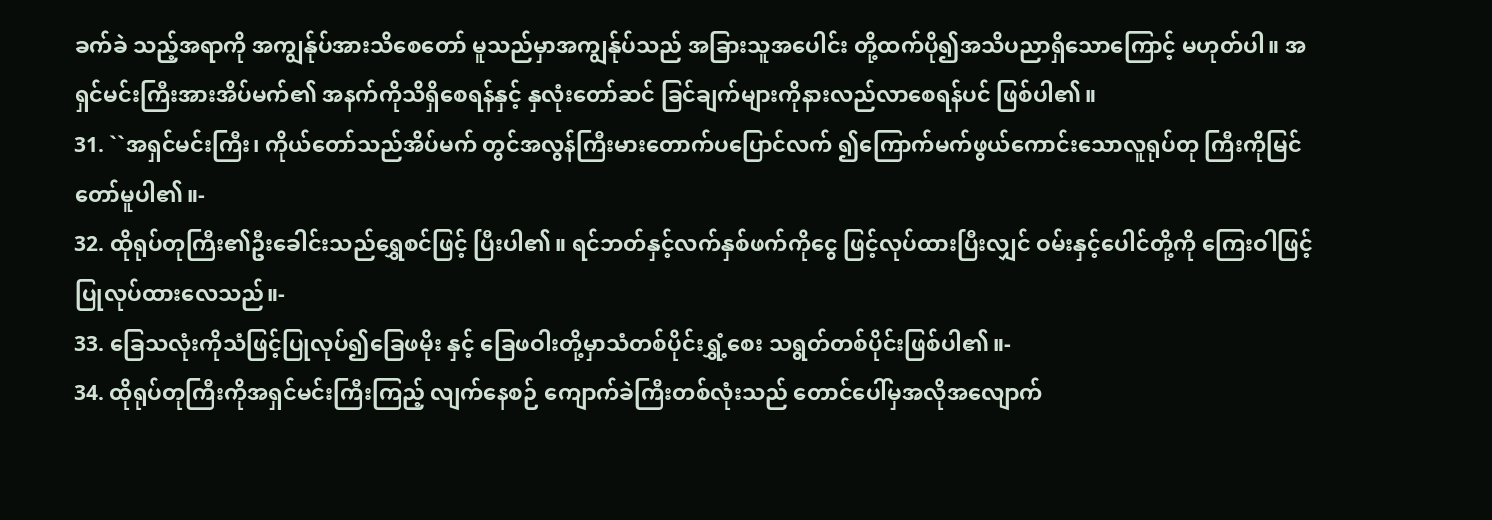ခက်ခဲ သည့်အရာကို အကျွန်ုပ်အားသိစေတော် မူသည်မှာအကျွန်ုပ်သည် အခြားသူအပေါင်း တို့ထက်ပို၍အသိပညာရှိသောကြောင့် မဟုတ်ပါ။ အရှင်မင်းကြီးအားအိပ်မက်၏ အနက်ကိုသိရှိစေရန်နှင့် နှလုံးတော်ဆင် ခြင်ချက်များကိုနားလည်လာစေရန်ပင် ဖြစ်ပါ၏။
31. ``အရှင်မင်းကြီး၊ ကိုယ်တော်သည်အိပ်မက် တွင်အလွန်ကြီးမားတောက်ပပြောင်လက် ၍ကြောက်မက်ဖွယ်ကောင်းသောလူရုပ်တု ကြီးကိုမြင်တော်မူပါ၏။-
32. ထိုရုပ်တုကြီး၏ဦးခေါင်းသည်ရွှေစင်ဖြင့် ပြီးပါ၏။ ရင်ဘတ်နှင့်လက်နှစ်ဖက်ကိုငွေ ဖြင့်လုပ်ထားပြီးလျှင် ဝမ်းနှင့်ပေါင်တို့ကို ကြေးဝါဖြင့်ပြုလုပ်ထားလေသည်။-
33. ခြေသလုံးကိုသံဖြင့်ပြုလုပ်၍ခြေဖမိုး နှင့် ခြေဖဝါးတို့မှာသံတစ်ပိုင်းရွှံ့စေး သရွတ်တစ်ပိုင်းဖြစ်ပါ၏။-
34. ထိုရုပ်တုကြီးကိုအရှင်မင်းကြီးကြည့် လျက်နေစဉ် ကျောက်ခဲကြီးတစ်လုံးသည် တောင်ပေါ်မှအလိုအလျောက်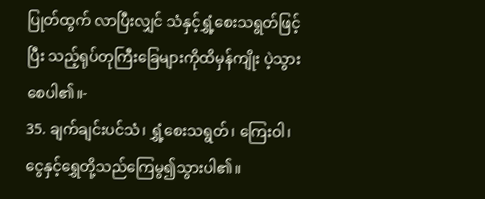ပြုတ်ထွက် လာပြီးလျှင် သံနှင့်ရွှံ့စေးသရွတ်ဖြင့်ပြီး သည့်ရုပ်တုကြီးခြေများကိုထိမှန်ကျိုး ပဲ့သွားစေပါ၏။-
35. ချက်ချင်းပင်သံ၊ ရွှံ့စေးသရွတ်၊ ကြေးဝါ၊ ငွေနှင့်ရွှေတို့သည်ကြေမွ၍သွားပါ၏။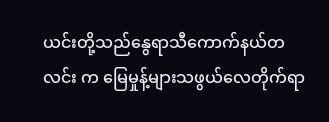ယင်းတို့သည်နွေရာသီကောက်နယ်တလင်း က မြေမှုန့်များသဖွယ်လေတိုက်ရာ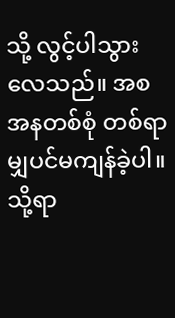သို့ လွင့်ပါသွားလေသည်။ အစအနတစ်စုံ တစ်ရာမျှပင်မကျန်ခဲ့ပါ။ သို့ရာ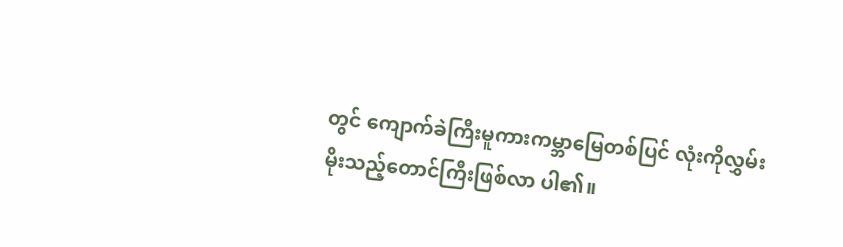တွင် ကျောက်ခဲကြီးမူကားကမ္ဘာမြေတစ်ပြင် လုံးကိုလွှမ်းမိုးသည့်တောင်ကြီးဖြစ်လာ ပါ၏။